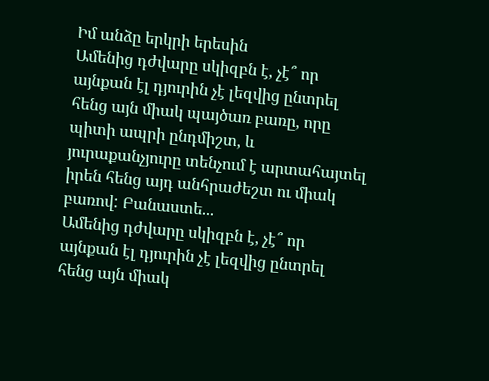Իմ անձը երկրի երեսին
Ամենից դժվարը սկիզբն է, չէ՞ որ այնքան էլ դյուրին չէ լեզվից ընտրել հենց այն միակ պայծառ բառը, որը պիտի ապրի ընդմիշտ, և յուրաքանչյուրը տենչում է արտահայտել իրեն հենց այդ անհրաժեշտ ու միակ բառով: Բանաստե...
Ամենից դժվարը սկիզբն է, չէ՞ որ այնքան էլ դյուրին չէ լեզվից ընտրել հենց այն միակ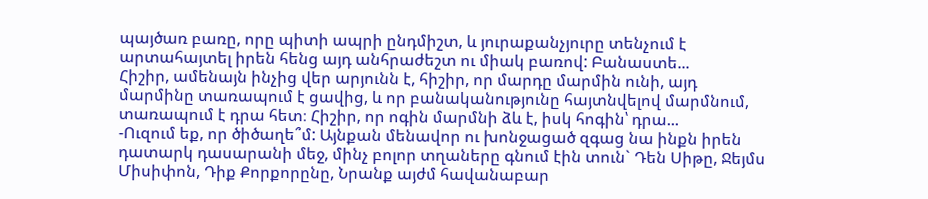պայծառ բառը, որը պիտի ապրի ընդմիշտ, և յուրաքանչյուրը տենչում է արտահայտել իրեն հենց այդ անհրաժեշտ ու միակ բառով: Բանաստե...
Հիշիր, ամենայն ինչից վեր արյունն է, հիշիր, որ մարդը մարմին ունի, այդ մարմինը տառապում է ցավից, և որ բանականությունը հայտնվելով մարմնում, տառապում է դրա հետ։ Հիշիր, որ ոգին մարմնի ձև է, իսկ հոգին՝ դրա...
-Ուզում եք, որ ծիծաղե՞մ: Այնքան մենավոր ու խոնջացած զգաց նա ինքն իրեն դատարկ դասարանի մեջ, մինչ բոլոր տղաները գնում էին տուն` Դեն Սիթը, Ջեյմս Միսիփոն, Դիք Քորքորընը, Նրանք այժմ հավանաբար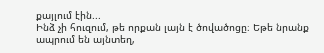քայլում էին...
Ինձ չի հուզում, թե որքան լայն է ծովածոցը։ Եթե նրանք ապրում են այնտեղ,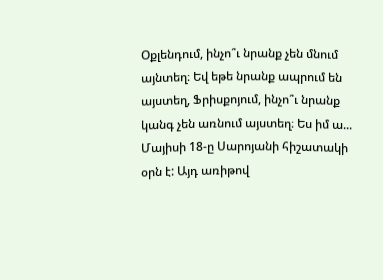Օքլենդում, ինչո՞ւ նրանք չեն մնում այնտեղ։ Եվ եթե նրանք ապրում են այստեղ, Ֆրիսքոյում, ինչո՞ւ նրանք կանգ չեն առնում այստեղ։ Ես իմ ա...
Մայիսի 18-ը Սարոյանի հիշատակի օրն է: Այդ առիթով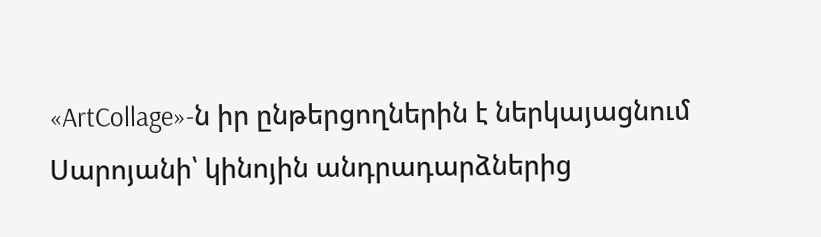«ArtCollage»-ն իր ընթերցողներին է ներկայացնում Սարոյանի՝ կինոյին անդրադարձներից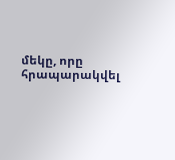մեկը, որը հրապարակվել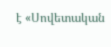է «Սովետական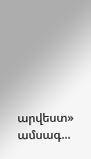արվեստ» ամսագ...